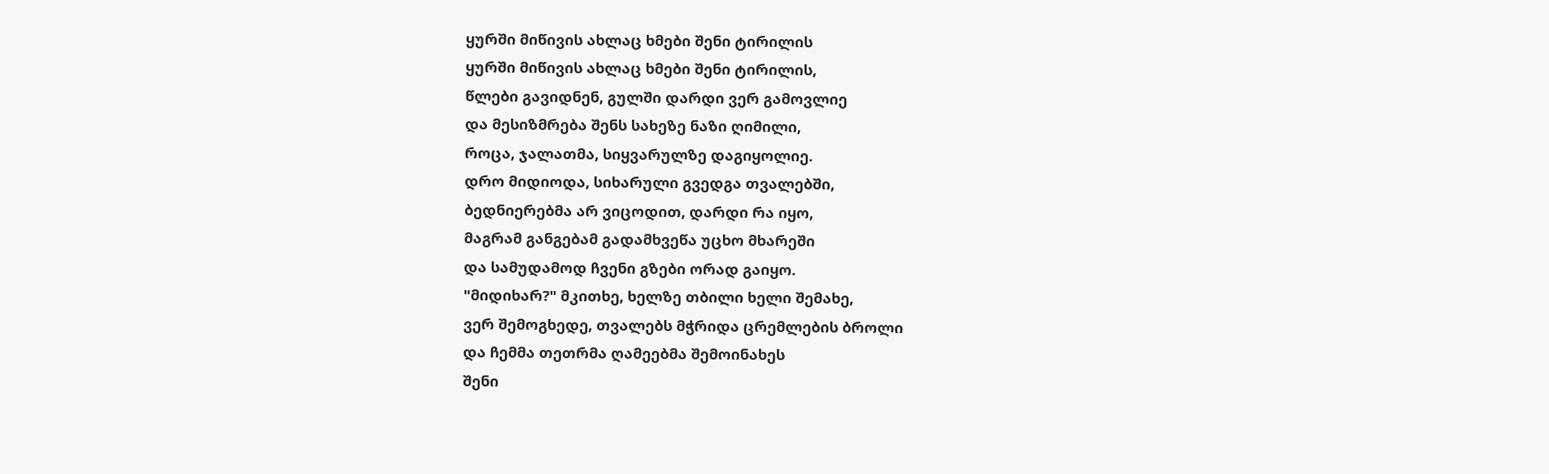ყურში მიწივის ახლაც ხმები შენი ტირილის
ყურში მიწივის ახლაც ხმები შენი ტირილის,
წლები გავიდნენ, გულში დარდი ვერ გამოვლიე
და მესიზმრება შენს სახეზე ნაზი ღიმილი,
როცა, ჯალათმა, სიყვარულზე დაგიყოლიე.
დრო მიდიოდა, სიხარული გვედგა თვალებში,
ბედნიერებმა არ ვიცოდით, დარდი რა იყო,
მაგრამ განგებამ გადამხვეწა უცხო მხარეში
და სამუდამოდ ჩვენი გზები ორად გაიყო.
"მიდიხარ?" მკითხე, ხელზე თბილი ხელი შემახე,
ვერ შემოგხედე, თვალებს მჭრიდა ცრემლების ბროლი
და ჩემმა თეთრმა ღამეებმა შემოინახეს
შენი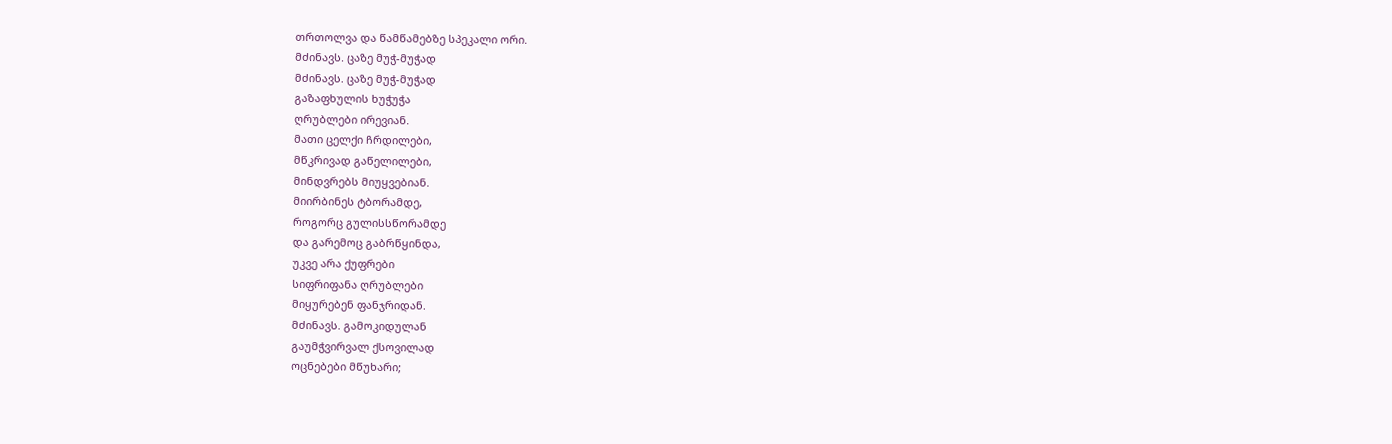თრთოლვა და წამწამებზე სპეკალი ორი.
მძინავს. ცაზე მუჭ-მუჭად
მძინავს. ცაზე მუჭ-მუჭად
გაზაფხულის ხუჭუჭა
ღრუბლები ირევიან.
მათი ცელქი ჩრდილები,
მწკრივად გაწელილები,
მინდვრებს მიუყვებიან.
მიირბინეს ტბორამდე,
როგორც გულისსწორამდე
და გარემოც გაბრწყინდა,
უკვე არა ქუფრები
სიფრიფანა ღრუბლები
მიყურებენ ფანჯრიდან.
მძინავს. გამოკიდულან
გაუმჭვირვალ ქსოვილად
ოცნებები მწუხარი;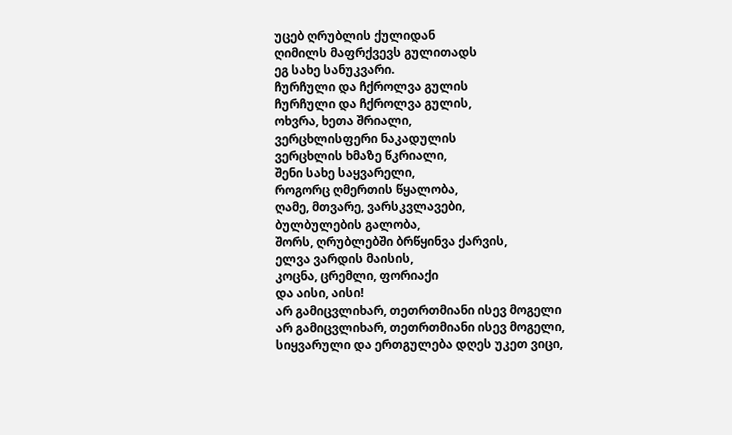უცებ ღრუბლის ქულიდან
ღიმილს მაფრქვევს გულითადს
ეგ სახე სანუკვარი.
ჩურჩული და ჩქროლვა გულის
ჩურჩული და ჩქროლვა გულის,
ოხვრა, ხეთა შრიალი,
ვერცხლისფერი ნაკადულის
ვერცხლის ხმაზე წკრიალი,
შენი სახე საყვარელი,
როგორც ღმერთის წყალობა,
ღამე, მთვარე, ვარსკვლავები,
ბულბულების გალობა,
შორს, ღრუბლებში ბრწყინვა ქარვის,
ელვა ვარდის მაისის,
კოცნა, ცრემლი, ფორიაქი
და აისი, აისი!
არ გამიცვლიხარ, თეთრთმიანი ისევ მოგელი
არ გამიცვლიხარ, თეთრთმიანი ისევ მოგელი,
სიყვარული და ერთგულება დღეს უკეთ ვიცი,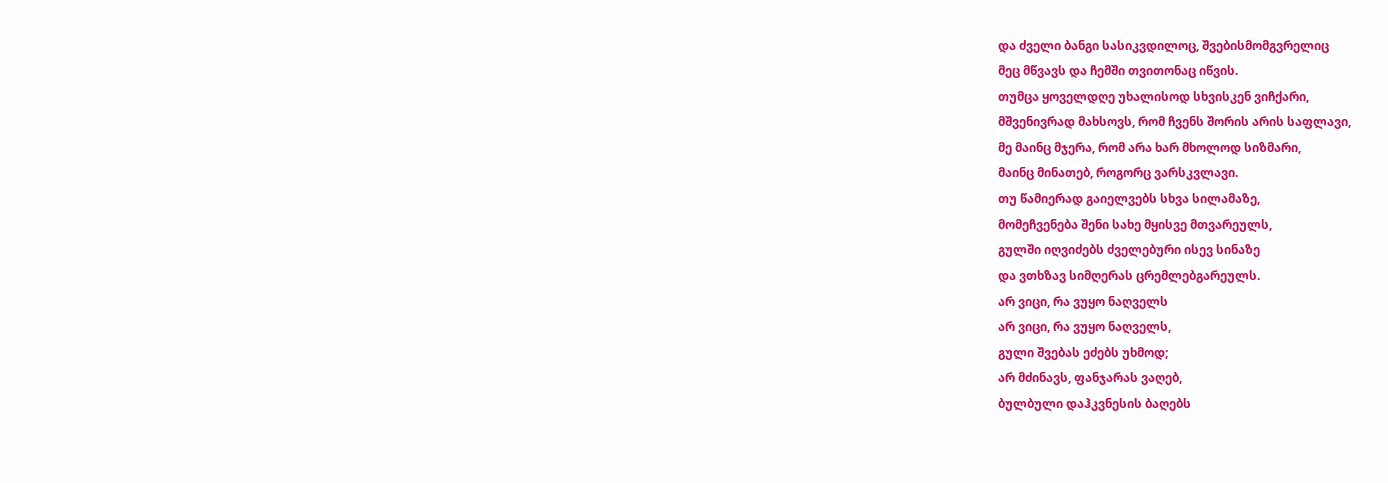და ძველი ბანგი სასიკვდილოც, შვებისმომგვრელიც
მეც მწვავს და ჩემში თვითონაც იწვის.
თუმცა ყოველდღე უხალისოდ სხვისკენ ვიჩქარი,
მშვენივრად მახსოვს, რომ ჩვენს შორის არის საფლავი,
მე მაინც მჯერა, რომ არა ხარ მხოლოდ სიზმარი,
მაინც მინათებ, როგორც ვარსკვლავი.
თუ წამიერად გაიელვებს სხვა სილამაზე,
მომეჩვენება შენი სახე მყისვე მთვარეულს,
გულში იღვიძებს ძველებური ისევ სინაზე
და ვთხზავ სიმღერას ცრემლებგარეულს.
არ ვიცი, რა ვუყო ნაღველს
არ ვიცი, რა ვუყო ნაღველს,
გული შვებას ეძებს უხმოდ;
არ მძინავს, ფანჯარას ვაღებ,
ბულბული დაჰკვნესის ბაღებს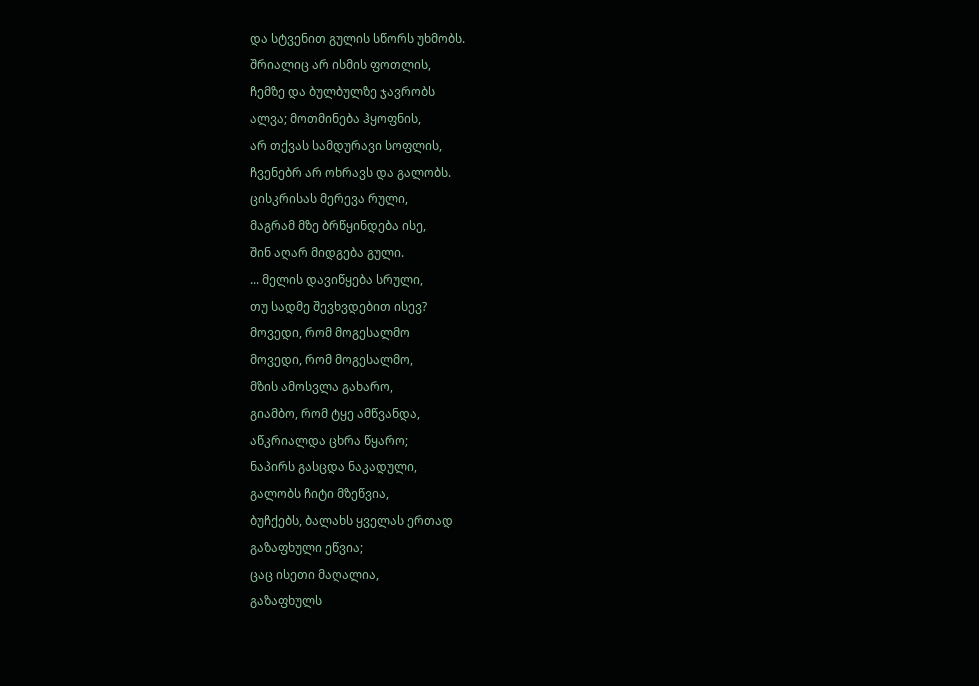და სტვენით გულის სწორს უხმობს.
შრიალიც არ ისმის ფოთლის,
ჩემზე და ბულბულზე ჯავრობს
ალვა; მოთმინება ჰყოფნის,
არ თქვას სამდურავი სოფლის,
ჩვენებრ არ ოხრავს და გალობს.
ცისკრისას მერევა რული,
მაგრამ მზე ბრწყინდება ისე,
შინ აღარ მიდგება გული.
... მელის დავიწყება სრული,
თუ სადმე შევხვდებით ისევ?
მოვედი, რომ მოგესალმო
მოვედი, რომ მოგესალმო,
მზის ამოსვლა გახარო,
გიამბო, რომ ტყე ამწვანდა,
აწკრიალდა ცხრა წყარო;
ნაპირს გასცდა ნაკადული,
გალობს ჩიტი მზეწვია,
ბუჩქებს, ბალახს ყველას ერთად
გაზაფხული ეწვია;
ცაც ისეთი მაღალია,
გაზაფხულს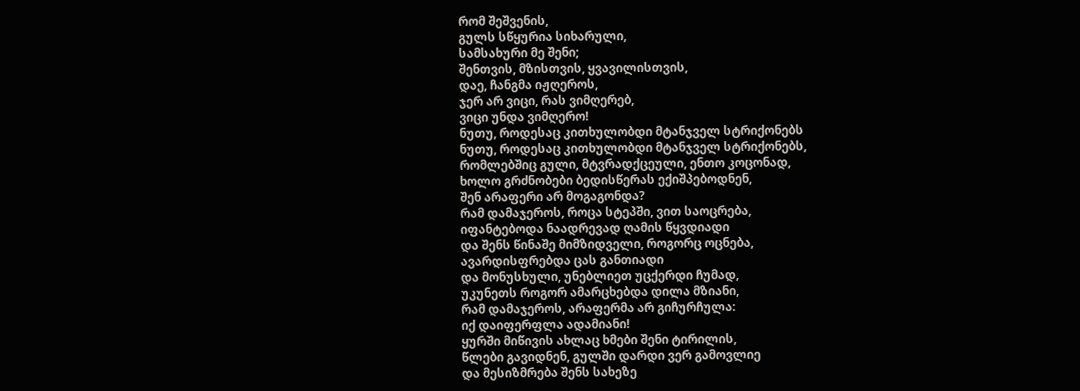რომ შეშვენის,
გულს სწყურია სიხარული,
სამსახური მე შენი;
შენთვის, მზისთვის, ყვავილისთვის,
დაე, ჩანგმა იჟღეროს,
ჯერ არ ვიცი, რას ვიმღერებ,
ვიცი უნდა ვიმღერო!
ნუთუ, როდესაც კითხულობდი მტანჯველ სტრიქონებს
ნუთუ, როდესაც კითხულობდი მტანჯველ სტრიქონებს,
რომლებშიც გული, მტვრადქცეული, ენთო კოცონად,
ხოლო გრძნობები ბედისწერას ექიშპებოდნენ,
შენ არაფერი არ მოგაგონდა?
რამ დამაჯეროს, როცა სტეპში, ვით საოცრება,
იფანტებოდა ნაადრევად ღამის წყვდიადი
და შენს წინაშე მიმზიდველი, როგორც ოცნება,
ავარდისფრებდა ცას განთიადი
და მონუსხული, უნებლიეთ უცქერდი ჩუმად,
უკუნეთს როგორ ამარცხებდა დილა მზიანი,
რამ დამაჯეროს, არაფერმა არ გიჩურჩულა:
იქ დაიფერფლა ადამიანი!
ყურში მიწივის ახლაც ხმები შენი ტირილის,
წლები გავიდნენ, გულში დარდი ვერ გამოვლიე
და მესიზმრება შენს სახეზე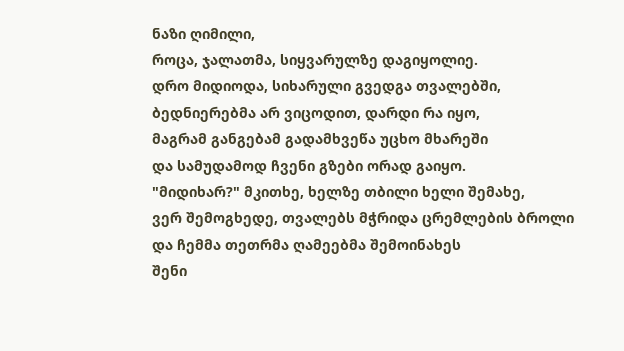ნაზი ღიმილი,
როცა, ჯალათმა, სიყვარულზე დაგიყოლიე.
დრო მიდიოდა, სიხარული გვედგა თვალებში,
ბედნიერებმა არ ვიცოდით, დარდი რა იყო,
მაგრამ განგებამ გადამხვეწა უცხო მხარეში
და სამუდამოდ ჩვენი გზები ორად გაიყო.
"მიდიხარ?" მკითხე, ხელზე თბილი ხელი შემახე,
ვერ შემოგხედე, თვალებს მჭრიდა ცრემლების ბროლი
და ჩემმა თეთრმა ღამეებმა შემოინახეს
შენი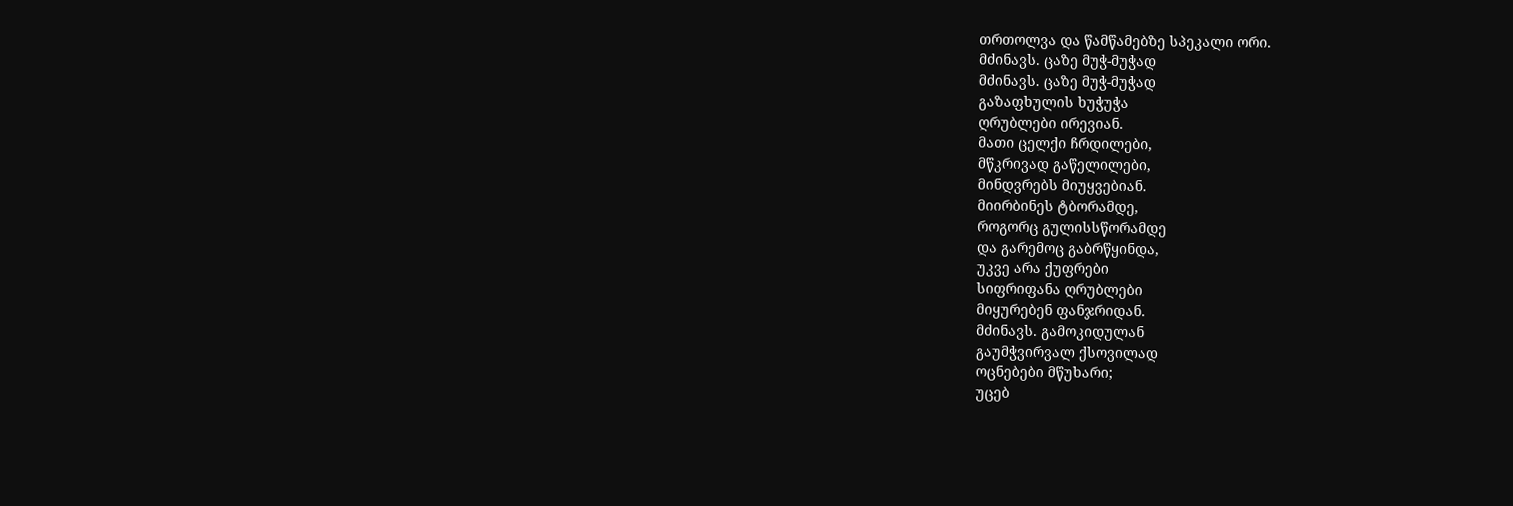თრთოლვა და წამწამებზე სპეკალი ორი.
მძინავს. ცაზე მუჭ-მუჭად
მძინავს. ცაზე მუჭ-მუჭად
გაზაფხულის ხუჭუჭა
ღრუბლები ირევიან.
მათი ცელქი ჩრდილები,
მწკრივად გაწელილები,
მინდვრებს მიუყვებიან.
მიირბინეს ტბორამდე,
როგორც გულისსწორამდე
და გარემოც გაბრწყინდა,
უკვე არა ქუფრები
სიფრიფანა ღრუბლები
მიყურებენ ფანჯრიდან.
მძინავს. გამოკიდულან
გაუმჭვირვალ ქსოვილად
ოცნებები მწუხარი;
უცებ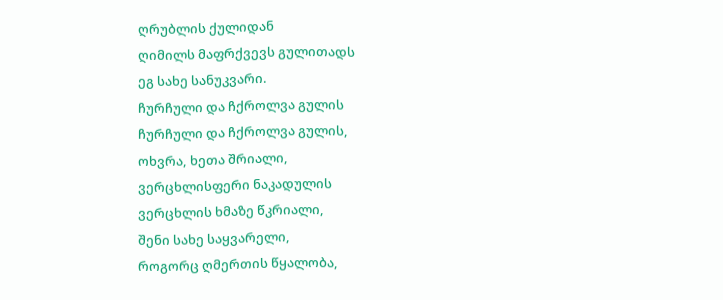ღრუბლის ქულიდან
ღიმილს მაფრქვევს გულითადს
ეგ სახე სანუკვარი.
ჩურჩული და ჩქროლვა გულის
ჩურჩული და ჩქროლვა გულის,
ოხვრა, ხეთა შრიალი,
ვერცხლისფერი ნაკადულის
ვერცხლის ხმაზე წკრიალი,
შენი სახე საყვარელი,
როგორც ღმერთის წყალობა,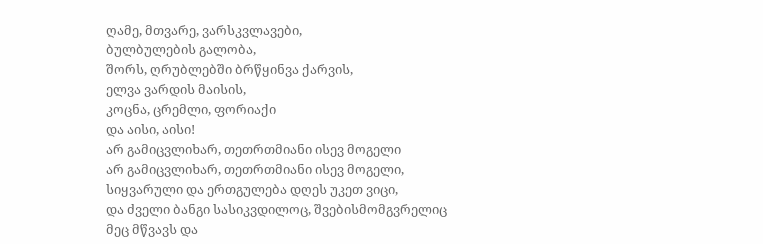ღამე, მთვარე, ვარსკვლავები,
ბულბულების გალობა,
შორს, ღრუბლებში ბრწყინვა ქარვის,
ელვა ვარდის მაისის,
კოცნა, ცრემლი, ფორიაქი
და აისი, აისი!
არ გამიცვლიხარ, თეთრთმიანი ისევ მოგელი
არ გამიცვლიხარ, თეთრთმიანი ისევ მოგელი,
სიყვარული და ერთგულება დღეს უკეთ ვიცი,
და ძველი ბანგი სასიკვდილოც, შვებისმომგვრელიც
მეც მწვავს და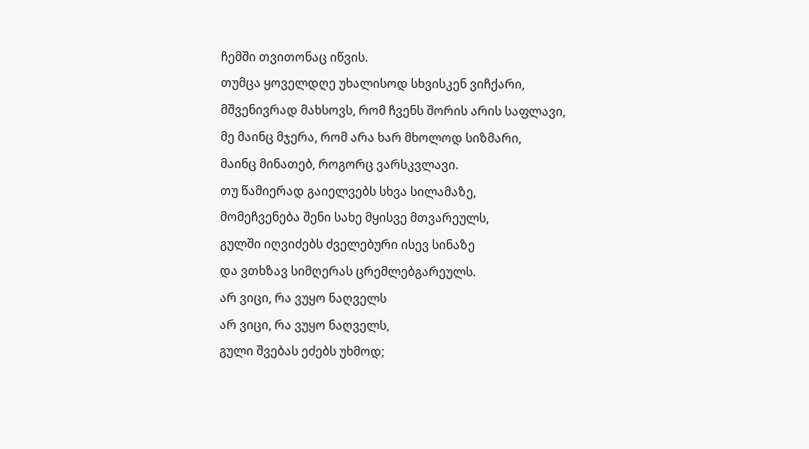ჩემში თვითონაც იწვის.
თუმცა ყოველდღე უხალისოდ სხვისკენ ვიჩქარი,
მშვენივრად მახსოვს, რომ ჩვენს შორის არის საფლავი,
მე მაინც მჯერა, რომ არა ხარ მხოლოდ სიზმარი,
მაინც მინათებ, როგორც ვარსკვლავი.
თუ წამიერად გაიელვებს სხვა სილამაზე,
მომეჩვენება შენი სახე მყისვე მთვარეულს,
გულში იღვიძებს ძველებური ისევ სინაზე
და ვთხზავ სიმღერას ცრემლებგარეულს.
არ ვიცი, რა ვუყო ნაღველს
არ ვიცი, რა ვუყო ნაღველს,
გული შვებას ეძებს უხმოდ;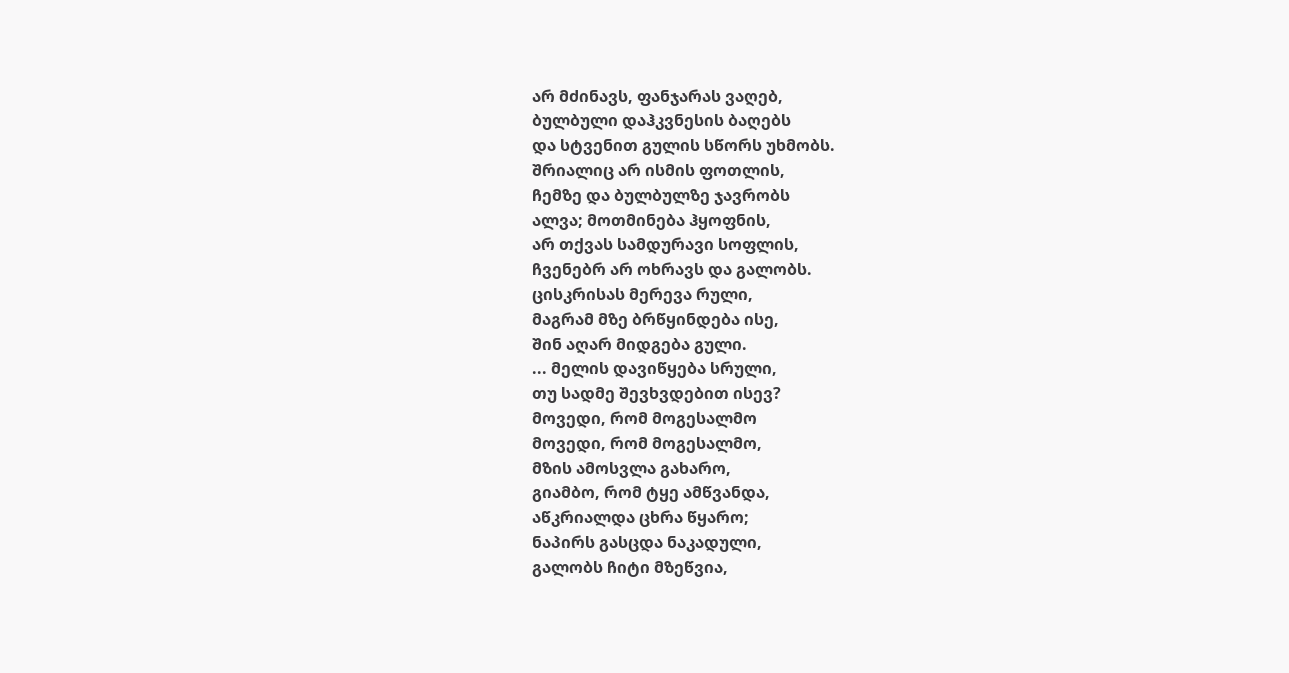არ მძინავს, ფანჯარას ვაღებ,
ბულბული დაჰკვნესის ბაღებს
და სტვენით გულის სწორს უხმობს.
შრიალიც არ ისმის ფოთლის,
ჩემზე და ბულბულზე ჯავრობს
ალვა; მოთმინება ჰყოფნის,
არ თქვას სამდურავი სოფლის,
ჩვენებრ არ ოხრავს და გალობს.
ცისკრისას მერევა რული,
მაგრამ მზე ბრწყინდება ისე,
შინ აღარ მიდგება გული.
... მელის დავიწყება სრული,
თუ სადმე შევხვდებით ისევ?
მოვედი, რომ მოგესალმო
მოვედი, რომ მოგესალმო,
მზის ამოსვლა გახარო,
გიამბო, რომ ტყე ამწვანდა,
აწკრიალდა ცხრა წყარო;
ნაპირს გასცდა ნაკადული,
გალობს ჩიტი მზეწვია,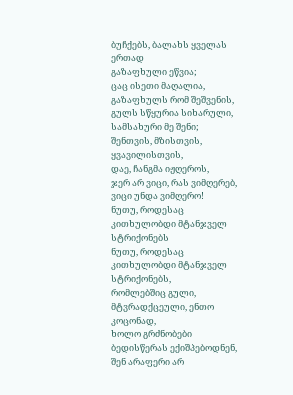ბუჩქებს, ბალახს ყველას ერთად
გაზაფხული ეწვია;
ცაც ისეთი მაღალია,
გაზაფხულს რომ შეშვენის,
გულს სწყურია სიხარული,
სამსახური მე შენი;
შენთვის, მზისთვის, ყვავილისთვის,
დაე, ჩანგმა იჟღეროს,
ჯერ არ ვიცი, რას ვიმღერებ,
ვიცი უნდა ვიმღერო!
ნუთუ, როდესაც კითხულობდი მტანჯველ სტრიქონებს
ნუთუ, როდესაც კითხულობდი მტანჯველ სტრიქონებს,
რომლებშიც გული, მტვრადქცეული, ენთო კოცონად,
ხოლო გრძნობები ბედისწერას ექიშპებოდნენ,
შენ არაფერი არ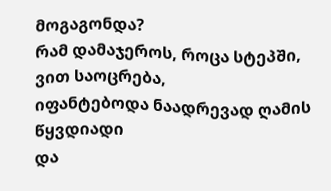მოგაგონდა?
რამ დამაჯეროს, როცა სტეპში, ვით საოცრება,
იფანტებოდა ნაადრევად ღამის წყვდიადი
და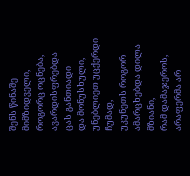შენს წინაშე მიმზიდველი, როგორც ოცნება,
ავარდისფრებდა ცას განთიადი
და მონუსხული, უნებლიეთ უცქერდი ჩუმად,
უკუნეთს როგორ ამარცხებდა დილა მზიანი,
რამ დამაჯეროს, არაფერმა არ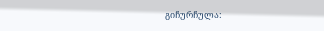გიჩურჩულა: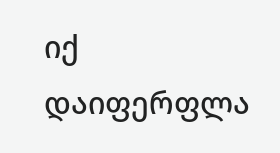იქ დაიფერფლა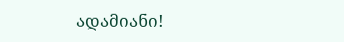ადამიანი!